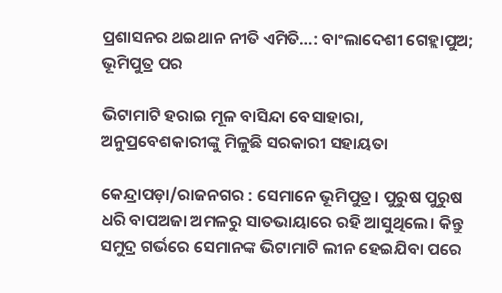ପ୍ରଶାସନର ଥଇଥାନ ନୀତି ଏମିତି…: ବାଂଲାଦେଶୀ ଗେହ୍ଲାପୁଅ; ଭୂମିପୁତ୍ର ପର

ଭିଟାମାଟି ହରାଇ ମୂଳ ବାସିନ୍ଦା ବେସାହାରା, ଅନୁପ୍ରବେଶକାରୀଙ୍କୁ ମିଳୁଛି ସରକାରୀ ସହାୟତା

କେନ୍ଦ୍ରାପଡ଼ା/ରାଜନଗର : ସେମାନେ ଭୂମିପୁତ୍ର। ପୁରୁଷ ପୁରୁଷ ଧରି ବାପଅଜା ଅମଳରୁ ସାତଭାୟାରେ ରହି ଆସୁଥିଲେ। କିନ୍ତୁ ସମୁଦ୍ର ଗର୍ଭରେ ସେମାନଙ୍କ ଭିଟାମାଟି ଲୀନ ହେଇଯିବା ପରେ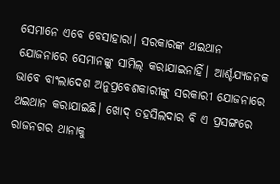ସେମାନେ ଏବେ ବେସାହାରା। ସରକାରଙ୍କ ଥଇଥାନ ଯୋଜନାରେ ସେମାନଙ୍କୁ ସାମିଲ୍‌ କରାଯାଇନାହିଁ। ଆର୍ଶ୍ଚଯ୍ୟଜନକ ଭାବେ ବାଂଲାଦେଶ ଅନୁ‌ପ୍ରବେଶକାରୀଙ୍କୁ ସରକାରୀ ଯୋଜନାରେ ଥଇଥାନ କରାଯାଇଛି। ଖୋଦ୍ ତହସିଲଦାର ବି ଏ ପ୍ରସଙ୍ଗରେ ରାଜନଗର ଥାନାକୁ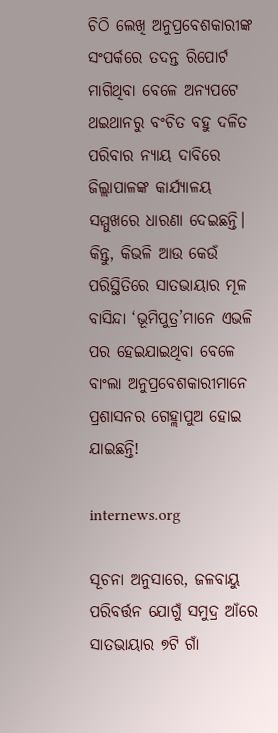ଚିଠି ଲେଖି ଅନୁପ୍ରବେଶକାରୀଙ୍କ ସଂପର୍କରେ ତଦନ୍ତ ରିପୋର୍ଟ ମାଗିଥିବା ବେଳେ ଅନ୍ୟପଟେ ଥଇଥାନରୁ ବଂଚିତ ବହୁ ଦଳିତ ପରିବାର ନ୍ୟାୟ ଦାବିରେ ଜିଲ୍ଲାପାଳଙ୍କ କାର୍ଯ୍ୟାଳୟ ସମ୍ମୁଖରେ ଧାରଣା ଦେଇଛନ୍ତି। କିନ୍ତୁ, କିଭଳି ଆଉ କେଉଁ ପରିସ୍ଥିତିରେ ସାତଭାୟାର ମୂଳ ବାସିନ୍ଦା ‘ଭୂମିପୁତ୍ର’ମାନେ ଏଭଳି ପର ହେଇଯାଇଥିବା ବେଳେ ବାଂଲା ଅନୁପ୍ରବେଶକାରୀମାନେ ପ୍ରଶାସନର ଗେହ୍ଲାପୁଅ ହୋଇ ଯାଇଛନ୍ତି!

internews.org

ସୂଚନା ଅନୁସାରେ, ଜଳବାୟୁ ପରିବର୍ତ୍ତନ ଯୋଗୁଁ ସମୁଦ୍ର ଆଁରେ ସାତଭାୟାର ୭ଟି ଗାଁ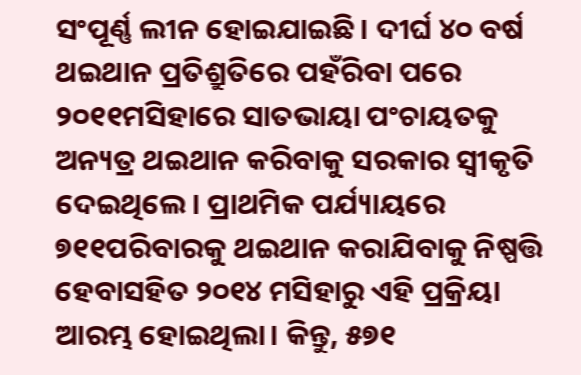ସଂପୂର୍ଣ୍ଣ ଲୀନ ହୋଇଯାଇଛି। ଦୀର୍ଘ ୪୦ ବର୍ଷ ଥଇଥାନ ପ୍ରତିଶ୍ରୁତିରେ ପହଁରିବା ପରେ ୨୦୧୧ମସିହାରେ ସାତଭାୟା ପଂଚାୟତକୁ ଅନ୍ୟତ୍ର ଥଇଥାନ କରିବାକୁ ସରକାର ସ୍ବୀକୃତି ଦେଇଥିଲେ। ପ୍ରାଥମିକ ପର୍ଯ୍ୟାୟରେ ୭୧୧ପରିବାରକୁ ଥଇଥାନ କରାଯିବାକୁ ନିଷ୍ପତ୍ତି ହେବ‌ାସହିତ ୨୦୧୪ ମସିହାରୁ ଏହି ପ୍ରକ୍ରିୟା ଆରମ୍ଭ ହୋଇଥିଲା। କିନ୍ତୁ, ୫୭୧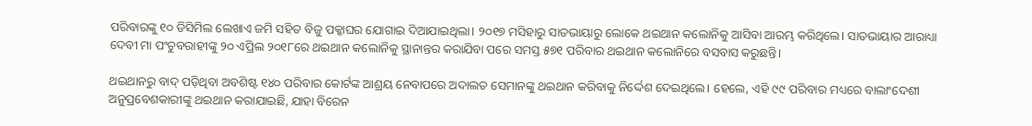ପରିବାରଙ୍କୁ ୧୦ ଡିସିମିଲ ଲେଖାଏ ଜମି ସହିତ ବିଜୁ ପକ୍କାଘର ଯୋଗାଇ ଦିଆଯାଇଥିଲା। ୨୦୧୭ ମସିହାରୁ ସାତଭାୟାରୁ ଲୋକେ ଥଇଥାନ କଲୋନିକୁ ଆସିବା ଆରମ୍ଭ କରିଥିଲେ। ସାତଭାୟାର ଆରାଧ୍ୟା ଦେବୀ ମା ପଂଚୁବରାହୀଙ୍କୁ ୨୦ ଏପ୍ରିଲ ୨୦୧୮ରେ ଥଇଥାନ କଲୋନିକୁ ସ୍ଥାନାନ୍ତର କରାଯିବା ପରେ ସମସ୍ତ ୫୭୧ ପରିବାର ଥଇଥାନ କଲୋନିରେ ବସବାସ କରୁଛନ୍ତି।

ଥଇଥାନରୁ ବାଦ୍ ପଡ଼ିଥିବା ଅବଶିଷ୍ଟ ୧୪୦ ପରିବାର କୋର୍ଟଙ୍କ ଆଶ୍ରୟ ନେବାପରେ ଅଦାଲତ ସେମାନଙ୍କୁ ଥଇଥାନ କରିବାକୁ ନିର୍ଦ୍ଦେଶ ଦେଇଥିଲେ। ହେଲେ, ଏହି ୯୯ ପରିବାର ମଧ୍ୟରେ ବାଲାଂଦେଶୀ ଅନୁପ୍ରବେଶକାରୀଙ୍କୁ ଥଇଥାନ କରାଯାଇଛି, ଯାହା ବିରେନ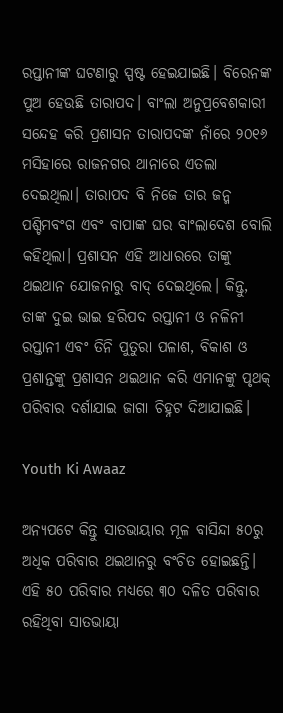ରପ୍ତାନୀଙ୍କ ଘଟଣାରୁ ସ୍ପଷ୍ଟ ହେଇଯାଇଛି। ବିରେନଙ୍କ ପୁଅ ହେଉଛି ତାରାପଦ। ବାଂଲା ଅନୁପ୍ରବେଶକାରୀ ସନ୍ଦେହ କରି ପ୍ରଶାସନ ତାରାପଦଙ୍କ ନାଁରେ ୨୦୧୬ ମସିହାରେ ରାଜନଗର ଥାନାରେ ଏତଲା ଦେଇଥିଲା। ତାରାପଦ ବି ନିଜେ ତାର ଜନ୍ମ ପଶ୍ଚିମବଂଗ ଏବଂ ବାପାଙ୍କ ଘର ବାଂଲାଦେଶ ବୋଲି କହିଥିଲା। ପ୍ରଶାସନ ଏହି ଆଧାରରେ ତାଙ୍କୁ ଥଇଥାନ ଯୋଜନାରୁ ବାଦ୍ ଦେଇଥିଲେ। କିନ୍ତୁ, ତାଙ୍କ ଦୁଇ ଭାଇ ହରିପଦ ରପ୍ତାନୀ ଓ ନଳିନୀ ରପ୍ତାନୀ ଏବଂ ତିନି ପୁତୁରା ପଳାଶ, ବିକାଶ ଓ ପ୍ରଶାନ୍ତଙ୍କୁ ପ୍ରଶାସନ ଥଇଥାନ କରି ଏମାନଙ୍କୁ ପୃଥକ୍ ପରିବାର ଦର୍ଶାଯାଇ ଜାଗା ଚିହ୍ନଟ ଦିଆଯାଇଛି।

Youth Ki Awaaz

ଅନ୍ୟପଟେ କିନ୍ତୁ ସାତଭାୟାର ମୂଳ ବାସିନ୍ଦା ୫୦ରୁ ଅଧିକ ପରିବାର ଥଇଥାନରୁ ବଂଚିତ ହୋଇଛନ୍ତି। ଏହି ୫୦ ପରିବାର ମଧ୍ୟରେ ୩୦ ଦଳିତ ପରିବାର ରହିଥିବା ସାତଭାୟା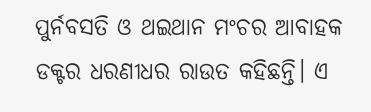ପୁର୍ନବସତି ଓ ଥଇଥାନ ମଂଚର ଆବାହକ ଡକ୍ଟର ଧରଣୀଧର ରାଉତ କହିଛନ୍ତି। ଏ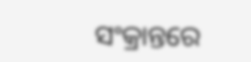ସଂକ୍ରାନ୍ତରେ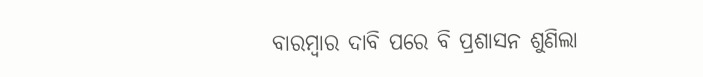ବାରମ୍ବାର ଦାବି ପରେ ବି ପ୍ରଶାସନ ଶୁଣିଲା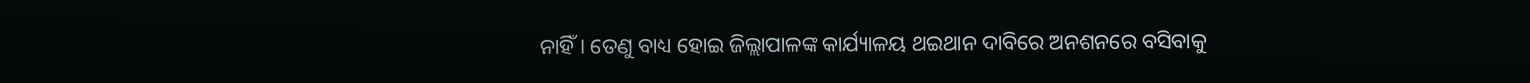ନାହିଁ। ତେଣୁ ବାଧ୍ୟ ହୋଇ ଜିଲ୍ଲାପାଳଙ୍କ କାର୍ଯ୍ୟାଳୟ ଥଇଥାନ ଦାବିରେ ଅନଶନରେ ବସିବାକୁ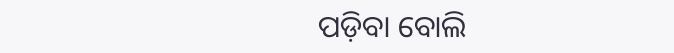ପଡ଼ିବା ‌ବୋଲି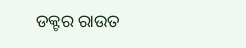ଡକ୍ଟର ରାଉତ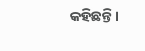କହିଛନ୍ତି।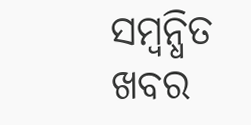ସମ୍ବନ୍ଧିତ ଖବର